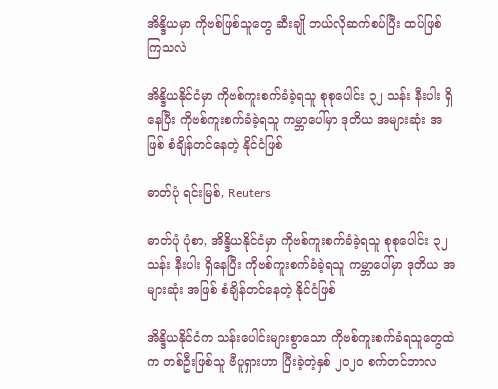အိန္ဒိယမှာ ကိုဗစ်ဖြစ်သူတွေ ဆီးချို ဘယ်လိုဆက်စပ်ပြီး ထပ်ဖြစ်ကြသလဲ

အိန္ဒိယနိုင်ငံမှာ ကိုဗစ်ကူးစက်ခံခဲ့ရသူ စုစုပေါင်း ၃၂ သန်း နီးပါး ရှိနေပြီး ကိုဗစ်ကူးစက်ခံခဲ့ရသူ ကမ္ဘာပေါ်မှာ ဒုတိယ အများဆုံး အဖြစ် စံချိန်တင်နေတဲ့ နိုင်ငံဖြစ်

ဓာတ်ပုံ ရင်းမြစ်, Reuters

ဓာတ်ပုံ ပုံစာ, အိန္ဒိယနိုင်ငံမှာ ကိုဗစ်ကူးစက်ခံခဲ့ရသူ စုစုပေါင်း ၃၂ သန်း နီးပါး ရှိနေပြီး ကိုဗစ်ကူးစက်ခံခဲ့ရသူ ကမ္ဘာပေါ်မှာ ဒုတိယ အများဆုံး အဖြစ် စံချိန်တင်နေတဲ့ နိုင်ငံဖြစ်

အိန္ဒိယနိုင်ငံက သန်းပေါင်းများစွာသော ကိုဗစ်ကူးစက်ခံရသူတွေထဲက တစ်ဦးဖြစ်သူ ဗီပူရှားဟာ ပြီးခဲ့တဲ့နှစ် ၂၀၂၀ စက်တင်ဘာလ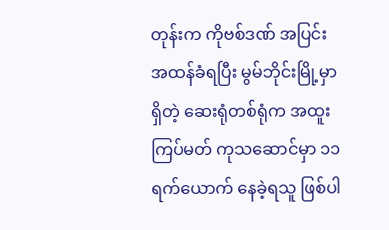တုန်းက ကိုဗစ်ဒဏ် အပြင်းအထန်ခံရပြီး မွမ်ဘိုင်းမြို့မှာရှိတဲ့ ဆေးရုံတစ်ရုံက အထူးကြပ်မတ် ကုသဆောင်မှာ ၁၁ ရက်ယောက် နေခဲ့ရသူ ဖြစ်ပါ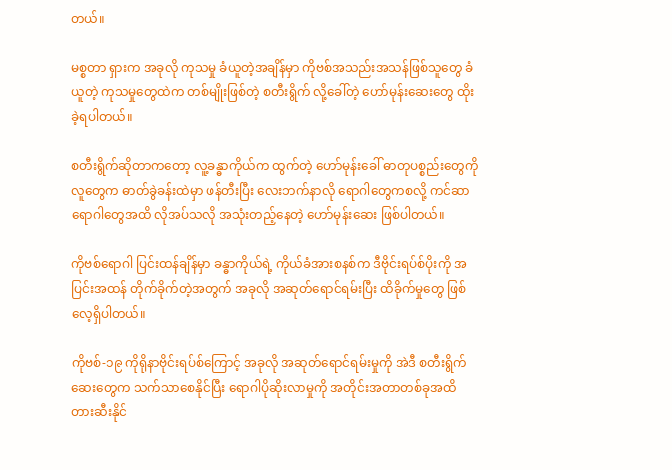တယ်။

မစ္စတာ ရှားက အခုလို ကုသမှု ခံယူတဲ့အချိန်မှာ ကိုဗစ်အသည်းအသန်ဖြစ်သူတွေ ခံယူတဲ့ ကုသမှုတွေထဲက တစ်မျိုးဖြစ်တဲ့ စတီးရွိက် လို့ခေါ်တဲ့ ဟော်မုန်းဆေးတွေ ထိုးခဲ့ရပါတယ်။

စတီးရွိက်ဆိုတာကတော့ လူ့ခန္ဓာကိုယ်က ထွက်တဲ့ ဟော်မုန်းခေါ် ဓာတုပစ္စည်းတွေကို လူတွေက ဓာတ်ခွဲခန်းထဲမှာ ဖန်တီးပြီး လေးဘက်နာလို ရောဂါတွေကစလို့ ကင်ဆာရောဂါတွေအထိ လိုအပ်သလို အသုံးတည့်နေတဲ့ ဟော်မုန်းဆေး ဖြစ်ပါတယ်။

ကိုဗစ်ရောဂါ ပြင်းထန်ချိန်မှာ ခန္ဓာကိုယ်ရဲ့ ကိုယ်ခံအားစနစ်က ဒီဗိုင်းရပ်စ်ပိုးကို အပြင်းအထန် တိုက်ခိုက်တဲ့အတွက် အခုလို အဆုတ်ရောင်ရမ်းပြီး ထိခိုက်မှုတွေ ဖြစ်လေ့ရှိပါတယ်။

ကိုဗစ်-၁၉ ကိုရိုနာဗိုင်းရပ်စ်ကြောင့် အခုလို အဆုတ်ရောင်ရမ်းမှုကို အဲဒီ စတီးရွိက်ဆေးတွေက သက်သာစေနိုင်ပြီး ရောဂါပိုဆိုးလာမှုကို အတိုင်းအတာတစ်ခုအထိ တားဆီးနိုင်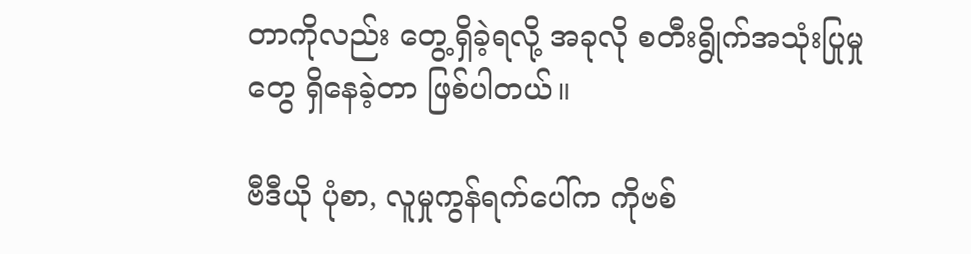တာကိုလည်း တွေ့ရှိခဲ့ရလို့ အခုလို စတီးရွိုက်အသုံးပြုမှုတွေ ရှိနေခဲ့တာ ဖြစ်ပါတယ်။

ဗီဒီယို ပုံစာ, လူမှုကွန်ရက်ပေါ်က ကိုဗစ်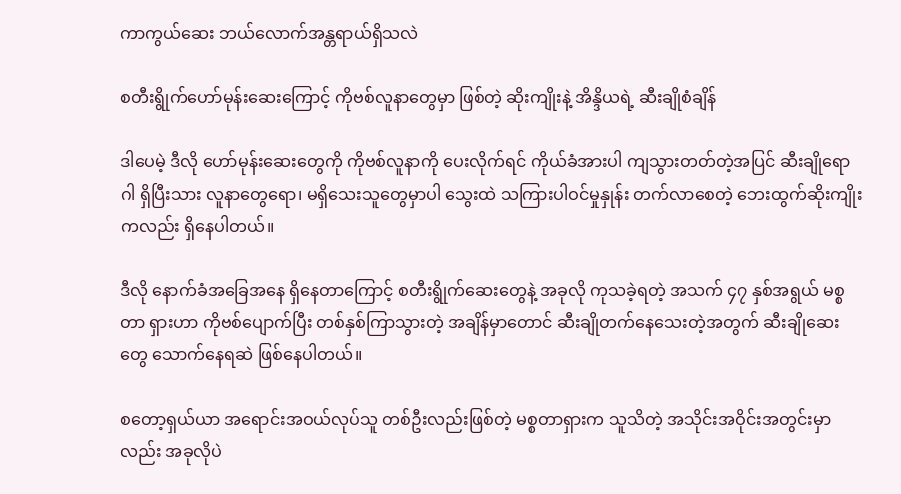ကာကွယ်ဆေး ဘယ်လောက်အန္တရာယ်ရှိသလဲ

စတီးရွိုက်ဟော်မုန်းဆေးကြောင့် ကိုဗစ်လူနာတွေမှာ ဖြစ်တဲ့ ဆိုးကျိုးနဲ့ အိန္ဒိယရဲ့ ဆီးချိုစံချိန်

ဒါပေမဲ့ ဒီလို ဟော်မုန်းဆေးတွေကို ကိုဗစ်လူနာကို ပေးလိုက်ရင် ကိုယ်ခံအားပါ ကျသွားတတ်တဲ့အပြင် ဆီးချိုရောဂါ ရှိပြီးသား လူနာတွေရော၊ မရှိသေးသူတွေမှာပါ သွေးထဲ သကြားပါဝင်မှုနှုန်း တက်လာစေတဲ့ ဘေးထွက်ဆိုးကျိုးကလည်း ရှိနေပါတယ်။

ဒီလို နောက်ခံအခြေအနေ ရှိနေတာကြောင့် စတီးရွိုက်ဆေးတွေနဲ့ အခုလို ကုသခဲ့ရတဲ့ အသက် ၄၇ နှစ်အရွယ် မစ္စတာ ရှားဟာ ကိုဗစ်ပျောက်ပြီး တစ်နှစ်ကြာသွားတဲ့ အချိန်မှာတောင် ဆီးချိုတက်နေသေးတဲ့အတွက် ဆီးချိုဆေးတွေ သောက်နေရဆဲ ဖြစ်နေပါတယ်။

စတော့ရှယ်ယာ အရောင်းအဝယ်လုပ်သူ တစ်ဦးလည်းဖြစ်တဲ့ မစ္စတာရှားက သူသိတဲ့ အသိုင်းအဝိုင်းအတွင်းမှာလည်း အခုလိုပဲ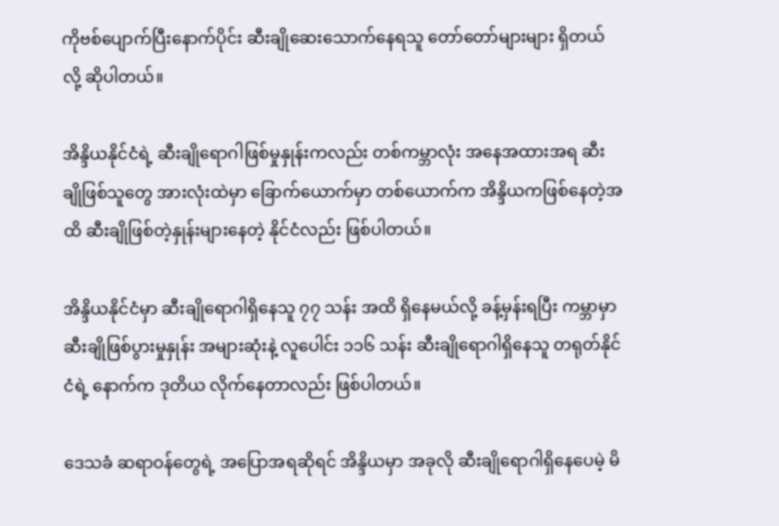ကိုဗစ်ပျောက်ပြီးနောက်ပိုင်း ဆီးချိုဆေးသောက်နေရသူ တော်တော်များများ ရှိတယ်လို့ ဆိုပါတယ်။

အိန္ဒိယနိုင်ငံရဲ့ ဆီးချိုရောဂါဖြစ်မှုနှုန်းကလည်း တစ်ကမ္ဘာလုံး အနေအထားအရ ဆီးချိုဖြစ်သူတွေ အားလုံးထဲမှာ ခြောက်ယောက်မှာ တစ်ယောက်က အိန္ဒိယကဖြစ်နေတဲ့အထိ ဆီးချိုဖြစ်တဲ့နှုန်းများနေတဲ့ နိုင်ငံလည်း ဖြစ်ပါတယ်။

အိန္ဒိယနိုင်ငံမှာ ဆီးချိုရောဂါရှိနေသူ ၇၇ သန်း အထိ ရှိနေမယ်လို့ ခန့်မှန်းရပြီး ကမ္ဘာမှာ ဆီးချိုဖြစ်ပွားမှုနှုန်း အများဆုံးနဲ့ လူပေါင်း ၁၁၆ သန်း ဆီးချိုရောဂါရှိနေသူ တရုတ်နိုင်ငံရဲ့ နောက်က ဒုတိယ လိုက်နေတာလည်း ဖြစ်ပါတယ်။

ဒေသခံ ဆရာဝန်တွေရဲ့ အပြောအရဆိုရင် အိန္ဒိယမှာ အခုလို ဆီးချိုရောဂါရှိနေပေမဲ့ မိ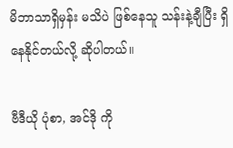မိဘာသာရှိမှန်း မသိပဲ ဖြစ်နေသူ သန်းနဲ့ချီပြီး ရှိနေနိုင်တယ်လို့ ဆိုပါတယ်။

ဗီဒီယို ပုံစာ, အင်ဒို ကို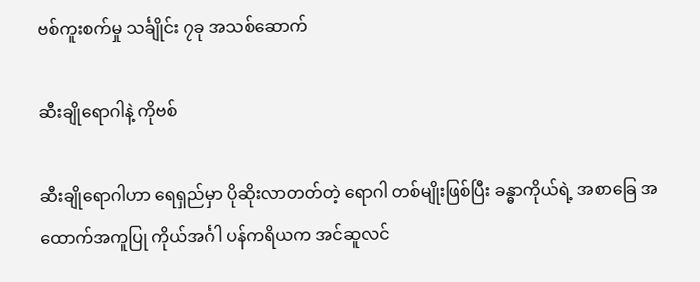ဗစ်ကူးစက်မှု သင်္ချိုင်း ၇ခု အသစ်ဆောက်

ဆီးချိုရောဂါနဲ့ ကိုဗစ်

ဆီးချိုရောဂါဟာ ရေရှည်မှာ ပိုဆိုးလာတတ်တဲ့ ရောဂါ တစ်မျိုးဖြစ်ပြီး ခန္ဓာကိုယ်ရဲ့ အစာခြေ အထောက်အကူပြု ကိုယ်အင်္ဂါ ပန်ကရိယက အင်ဆူလင်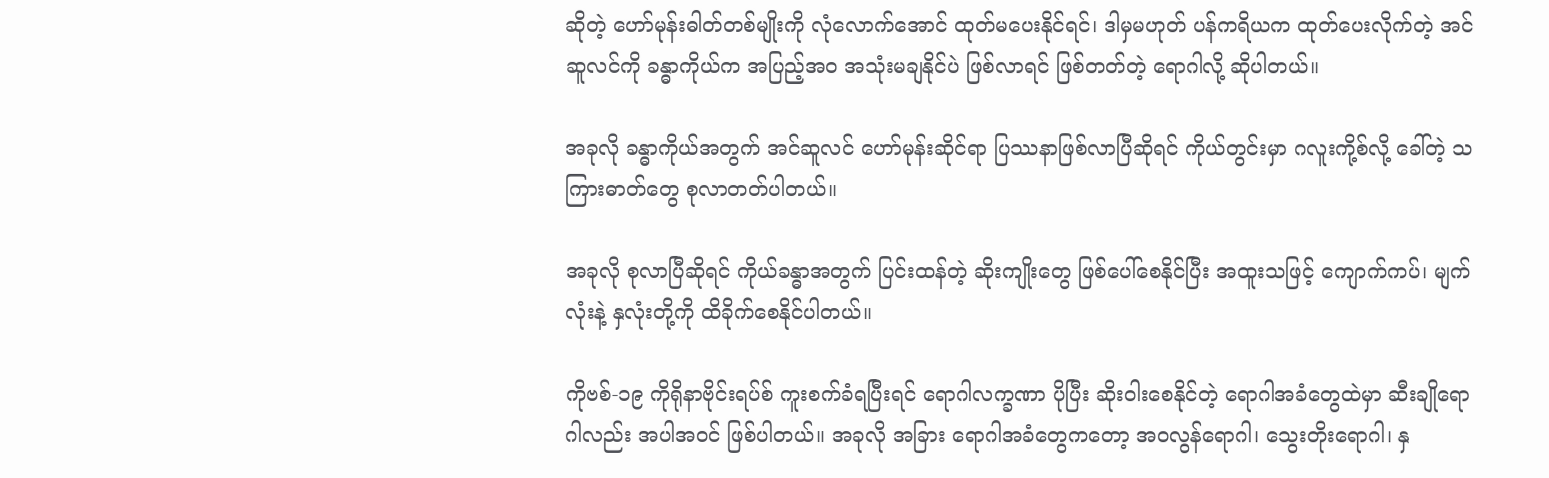ဆိုတဲ့ ဟော်မုန်းဓါတ်တစ်မျိုးကို လုံလောက်အောင် ထုတ်မပေးနိုင်ရင်၊ ဒါမှမဟုတ် ပန်ကရိယက ထုတ်ပေးလိုက်တဲ့ အင်ဆူလင်ကို ခန္ဓာကိုယ်က အပြည့်အဝ အသုံးမချနိုင်ပဲ ဖြစ်လာရင် ဖြစ်တတ်တဲ့ ရောဂါလို့ ဆိုပါတယ်။

အခုလို ခန္ဓာကိုယ်အတွက် အင်ဆူလင် ဟော်မုန်းဆိုင်ရာ ပြဿနာဖြစ်လာပြီဆိုရင် ကိုယ်တွင်းမှာ ဂလူးကို့စ်လို့ ခေါ်တဲ့ သကြားဓာတ်တွေ စုလာတတ်ပါတယ်။

အခုလို စုလာပြီဆိုရင် ကိုယ်ခန္ဓာအတွက် ပြင်းထန်တဲ့ ဆိုးကျိုးတွေ ဖြစ်ပေါ်စေနိုင်ပြီး အထူးသဖြင့် ကျောက်ကပ်၊ မျက်လုံးနဲ့ နှလုံးတို့ကို ထိခိုက်စေနိုင်ပါတယ်။

ကိုဗစ်-၁၉ ကိုရိုနာဗိုင်းရပ်စ် ကူးစက်ခံရပြီးရင် ရောဂါလက္ခဏာ ပိုပြီး ဆိုးဝါးစေနိုင်တဲ့ ရောဂါအခံတွေထဲမှာ ဆီးချိုရောဂါလည်း အပါအဝင် ဖြစ်ပါတယ်။ အခုလို အခြား ရောဂါအခံတွေကတော့ အဝလွန်ရောဂါ၊ သွေးတိုးရောဂါ၊ နှ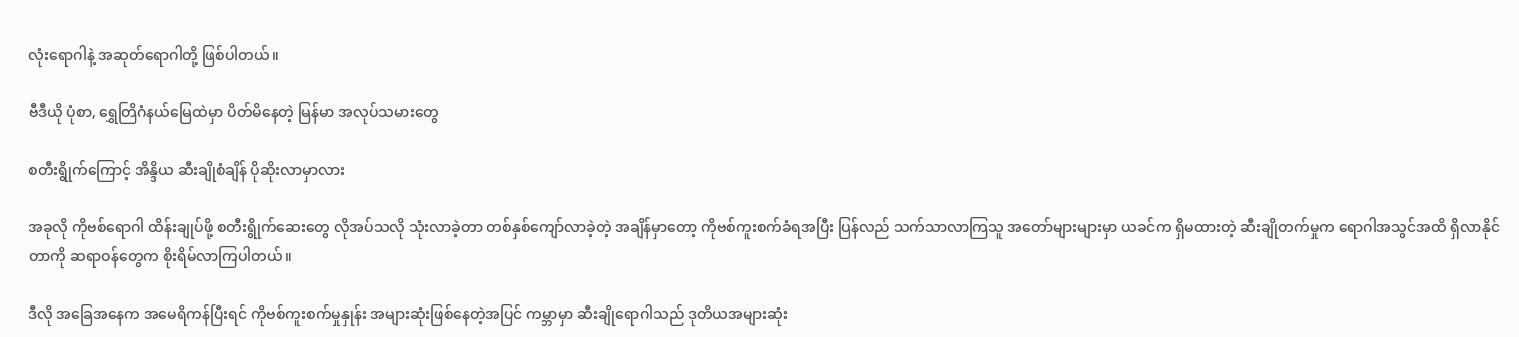လုံးရောဂါနဲ့ အဆုတ်ရောဂါတို့ ဖြစ်ပါတယ်။

ဗီဒီယို ပုံစာ, ရွှေတြိဂံနယ်မြေထဲမှာ ပိတ်မိနေတဲ့ မြန်မာ အလုပ်သမားတွေ

စတီးရွိုက်ကြောင့် အိန္ဒိယ ဆီးချိုစံချိန် ပိုဆိုးလာမှာလား

အခုလို ကိုဗစ်ရောဂါ ထိန်းချုပ်ဖို့ စတီးရွိုက်ဆေးတွေ လိုအပ်သလို သုံးလာခဲ့တာ တစ်နှစ်ကျော်လာခဲ့တဲ့ အချိန်မှာတော့ ကိုဗစ်ကူးစက်ခံရအပြီး ပြန်လည် သက်သာလာကြသူ အတော်များများမှာ ယခင်က ရှိမထားတဲ့ ဆီးချိုတက်မှုက ရောဂါအသွင်အထိ ရှိလာနိုင်တာကို ဆရာဝန်တွေက စိုးရိမ်လာကြပါတယ်။

ဒီလို အခြေအနေက အမေရိကန်ပြီးရင် ကိုဗစ်ကူးစက်မှုနှုန်း အများဆုံးဖြစ်နေတဲ့အပြင် ကမ္ဘာမှာ ဆီးချိုရောဂါသည် ဒုတိယအများဆုံး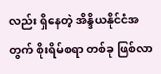လည်း ရှိနေတဲ့ အိန္ဒိယနိုင်ငံအတွက် စိုးရိမ်စရာ တစ်ခု ဖြစ်လာ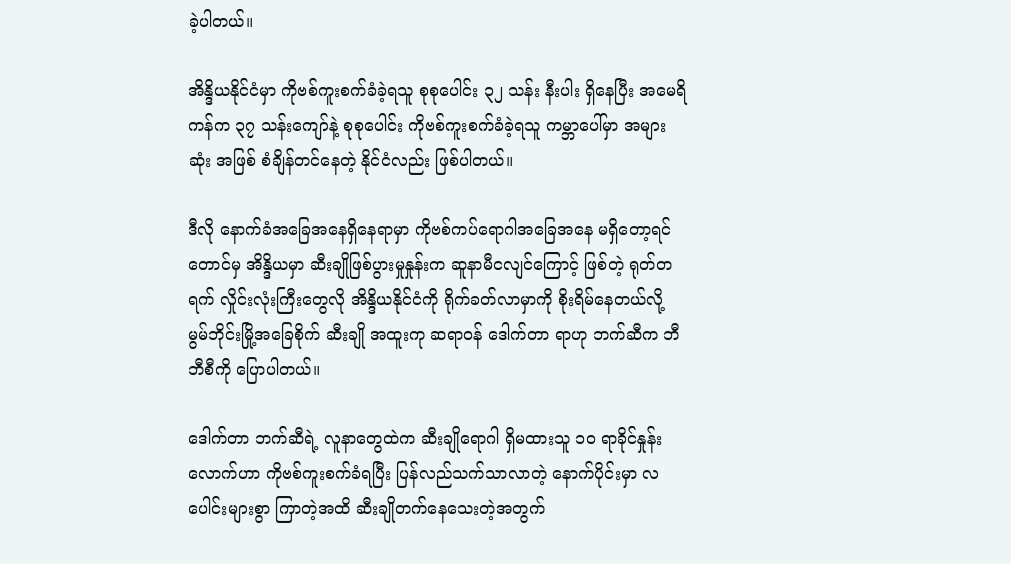ခဲ့ပါတယ်။

အိန္ဒိယနိုင်ငံမှာ ကိုဗစ်ကူးစက်ခံခဲ့ရသူ စုစုပေါင်း ၃၂ သန်း နီးပါး ရှိနေပြီး အမေရိကန်က ၃၇ သန်းကျော်နဲ့ စုစုပေါင်း ကိုဗစ်ကူးစက်ခံခဲ့ရသူ ကမ္ဘာပေါ်မှာ အများဆုံး အဖြစ် စံချိန်တင်နေတဲ့ နိုင်ငံလည်း ဖြစ်ပါတယ်။

ဒီလို နောက်ခံအခြေအနေရှိနေရာမှာ ကိုဗစ်ကပ်ရောဂါအခြေအနေ မရှိတော့ရင်တောင်မှ အိန္ဒိယမှာ ဆီးချိုဖြစ်ပွားမှုနှုန်းက ဆူနာမီငလျင်ကြောင့် ဖြစ်တဲ့ ရုတ်တရက် လှိုင်းလုံးကြီးတွေလို အိန္ဒိယနိုင်ငံကို ရိုက်ခတ်လာမှာကို စိုးရိမ်နေတယ်လို့ မွမ်ဘိုင်းမြို့အခြေစိုက် ဆီးချို အထူးကု ဆရာဝန် ဒေါက်တာ ရာဟု ဘက်ဆီက ဘီဘီစီကို ပြောပါတယ်။

ဒေါက်တာ ဘက်ဆီရဲ့ လူနာတွေထဲက ဆီးချိုရောဂါ ရှိမထားသူ ၁၀ ရာခိုင်နှုန်းလောက်ဟာ ကိုဗစ်ကူးစက်ခံရပြီး ပြန်လည်သက်သာလာတဲ့ နောက်ပိုင်းမှာ လပေါင်းများစွာ ကြာတဲ့အထိ ဆီးချိုတက်နေသေးတဲ့အတွက်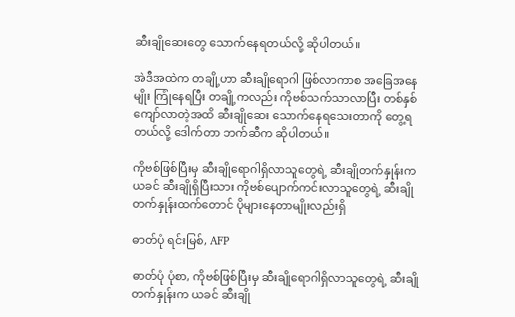ဆီးချိုဆေးတွေ သောက်နေရတယ်လို့ ဆိုပါတယ်။

အဲဒီအထဲက တချို့ဟာ ဆီးချိုရောဂါ ဖြစ်လာကာစ အခြေအနေမျိုး ကြုံနေရပြီး တချို့ကလည်း ကိုဗစ်သက်သာလာပြီး တစ်နှစ်ကျော်လာတဲ့အထိ ဆီးချိုဆေး သောက်နေရသေးတာကို တွေ့ရတယ်လို့ ဒေါက်တာ ဘက်ဆီက ဆိုပါတယ်။

ကိုဗစ်ဖြစ်ပြီးမှ ဆီးချိုရောဂါရှိလာသူတွေရဲ့ ဆီးချိုတက်နှုန်းက ယခင် ဆီးချိုရှိပြီးသား ကိုဗစ်ပျောက်ကင်းလာသူတွေရဲ့ ဆီးချိုတက်နှုန်းထက်တောင် ပိုများနေတာမျိုးလည်းရှိ

ဓာတ်ပုံ ရင်းမြစ်, AFP

ဓာတ်ပုံ ပုံစာ, ကိုဗစ်ဖြစ်ပြီးမှ ဆီးချိုရောဂါရှိလာသူတွေရဲ့ ဆီးချိုတက်နှုန်းက ယခင် ဆီးချို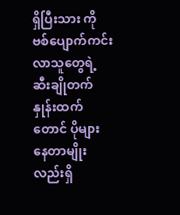ရှိပြီးသား ကိုဗစ်ပျောက်ကင်းလာသူတွေရဲ့ ဆီးချိုတက်နှုန်းထက်တောင် ပိုများနေတာမျိုးလည်းရှိ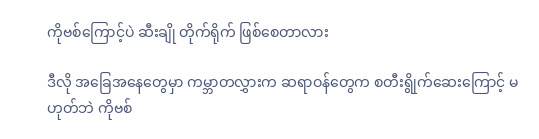ကိုဗစ်ကြောင့်ပဲ ဆီးချို တိုက်ရိုက် ဖြစ်စေတာလား

ဒီလို အခြေအနေတွေမှာ ကမ္ဘာတလွှားက ဆရာဝန်တွေက စတီးရွိုက်ဆေးကြောင့် မဟုတ်ဘဲ ကိုဗစ်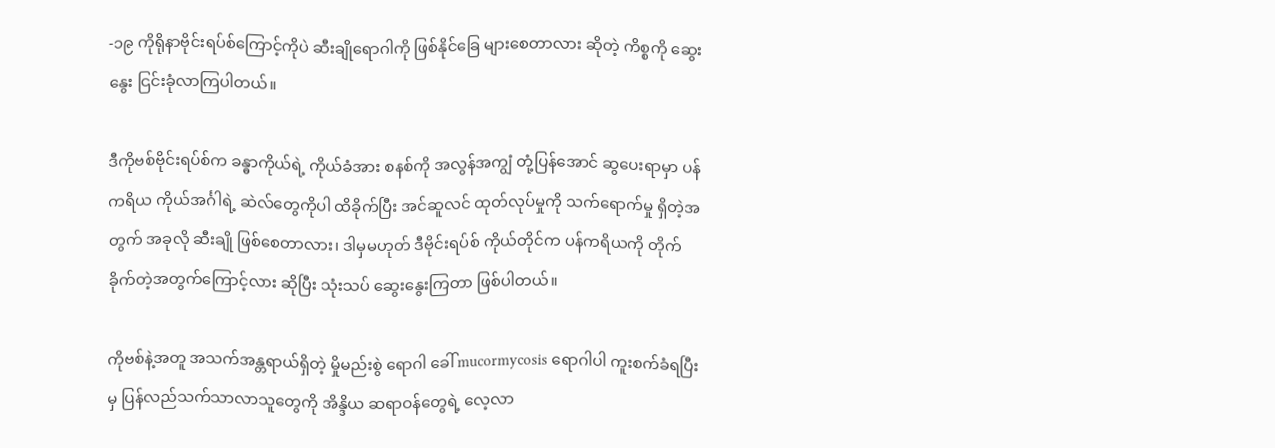-၁၉ ကိုရိုနာဗိုင်းရပ်စ်ကြောင့်ကိုပဲ ဆီးချိုရောဂါကို ဖြစ်နိုင်ခြေ များစေတာလား ဆိုတဲ့ ကိစ္စကို ဆွေးနွေး ငြင်းခုံလာကြပါတယ်။

ဒီကိုဗစ်ဗိုင်းရပ်စ်က ခန္ဓာကိုယ်ရဲ့ ကိုယ်ခံအား စနစ်ကို အလွန်အကျွံ တုံ့ပြန်အောင် ဆွပေးရာမှာ ပန်ကရိယ ကိုယ်အင်္ဂါရဲ့ ဆဲလ်တွေကိုပါ ထိခိုက်ပြီး အင်ဆူလင် ထုတ်လုပ်မှုကို သက်ရောက်မှု ရှိတဲ့အတွက် အခုလို ဆီးချို ဖြစ်စေတာလား၊ ဒါမှမဟုတ် ဒီဗိုင်းရပ်စ် ကိုယ်တိုင်က ပန်ကရိယကို တိုက်ခိုက်တဲ့အတွက်ကြောင့်လား ဆိုပြီး သုံးသပ် ဆွေးနွေးကြတာ ဖြစ်ပါတယ်။

ကိုဗစ်နဲ့အတူ အသက်အန္တရာယ်ရှိတဲ့ မှိုမည်းစွဲ ရောဂါ ခေါ် mucormycosis ရောဂါပါ ကူးစက်ခံရပြီးမှ ပြန်လည်သက်သာလာသူတွေကို အိန္ဒိယ ဆရာဝန်တွေရဲ့ လေ့လာ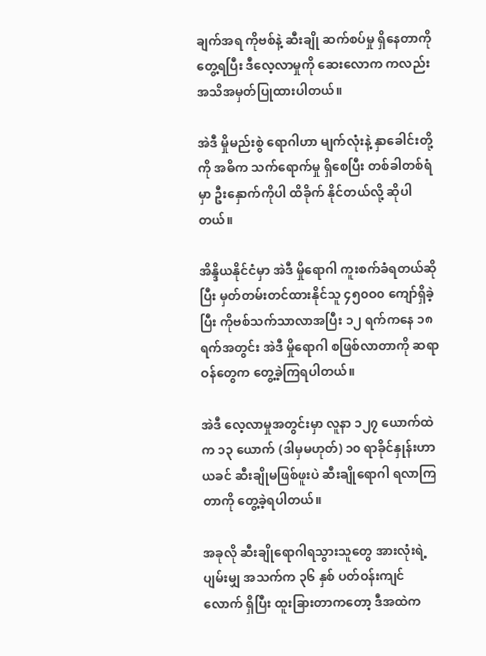ချက်အရ ကိုဗစ်နဲ့ ဆီးချို ဆက်စပ်မှု ရှိနေတာကို တွေ့ရပြီး ဒီလေ့လာမှုကို ဆေးလောက ကလည်း အသိအမှတ်ပြုထားပါတယ်။

အဲဒီ မှိုမည်းစွဲ ရောဂါဟာ မျက်လုံးနဲ့ နှာခေါင်းတို့ကို အဓိက သက်ရောက်မှု ရှိစေပြီး တစ်ခါတစ်ရံမှာ ဦးနှောက်ကိုပါ ထိခိုက် နိုင်တယ်လို့ ဆိုပါတယ်။

အိန္ဒိယနိုင်ငံမှာ အဲဒီ မှိုရောဂါ ကူးစက်ခံရတယ်ဆိုပြီး မှတ်တမ်းတင်ထားနိုင်သူ ၄၅၀ဝ၀ ကျော်ရှိခဲ့ပြီး ကိုဗစ်သက်သာလာအပြီး ၁၂ ရက်ကနေ ၁၈ ရက်အတွင်း အဲဒီ မှိုရောဂါ စဖြစ်လာတာကို ဆရာဝန်တွေက တွေ့ခဲ့ကြရပါတယ်။

အဲဒီ လေ့လာမှုအတွင်းမှာ လူနာ ၁၂၇ ယောက်ထဲက ၁၃ ယောက် (ဒါမှမဟုတ်) ၁၀ ရာခိုင်နှုန်းဟာ ယခင် ဆီးချိုမဖြစ်ဖူးပဲ ဆီးချိုရောဂါ ရလာကြတာကို တွေ့ခဲ့ရပါတယ်။

အခုလို ဆီးချိုရောဂါရသွားသူတွေ အားလုံးရဲ့ ပျမ်းမျှ အသက်က ၃၆ နှစ် ပတ်ဝန်းကျင်လောက် ရှိပြီး ထူးခြားတာကတော့ ဒီအထဲက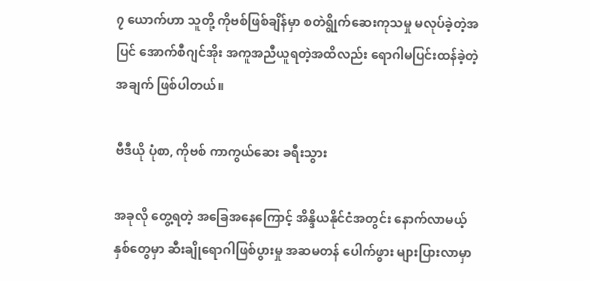၇ ယောက်ဟာ သူတို့ ကိုဗစ်ဖြစ်ချိန်မှာ စတဲရွိုက်ဆေးကုသမှု မလုပ်ခဲ့တဲ့အပြင် အောက်စီဂျင်အိုး အကူအညီယူရတဲ့အထိလည်း ရောဂါမပြင်းထန်ခဲ့တဲ့ အချက် ဖြစ်ပါတယ်။

ဗီဒီယို ပုံစာ, ကိုဗစ် ကာကွယ်ဆေး ခရီးသွား

အခုလို တွေ့ရတဲ့ အခြေအနေကြောင့် အိန္ဒိယနိုင်ငံအတွင်း နောက်လာမယ့်နှစ်တွေမှာ ဆီးချိုရောဂါဖြစ်ပွားမှု အဆမတန် ပေါက်ဖွား များပြားလာမှာ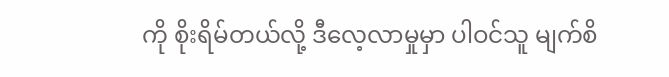ကို စိုးရိမ်တယ်လို့ ဒီလေ့လာမှုမှာ ပါဝင်သူ မျက်စိ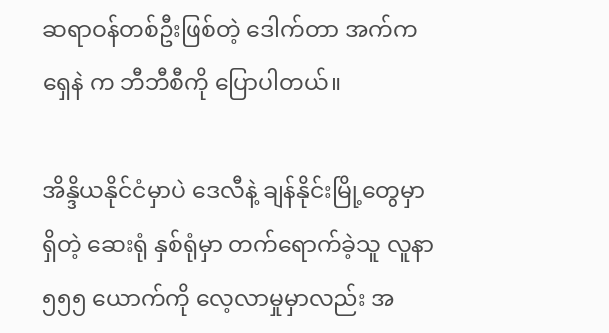ဆရာဝန်တစ်ဦးဖြစ်တဲ့ ဒေါက်တာ အက်ကရှေနဲ က ဘီဘီစီကို ပြောပါတယ်။

အိန္ဒိယနိုင်ငံမှာပဲ ဒေလီနဲ့ ချန်နိုင်းမြို့တွေမှာရှိတဲ့ ဆေးရုံ နှစ်ရုံမှာ တက်ရောက်ခဲ့သူ လူနာ ၅၅၅ ယောက်ကို လေ့လာမှုမှာလည်း အ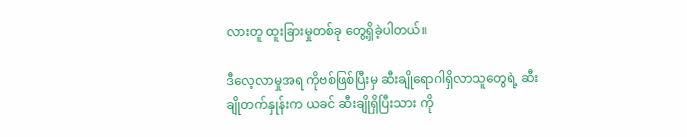လားတူ ထူးခြားမှုတစ်ခု တွေ့ရှိခဲ့ပါတယ်။

ဒီလေ့လာမှုအရ ကိုဗစ်ဖြစ်ပြီးမှ ဆီးချိုရောဂါရှိလာသူတွေရဲ့ ဆီးချိုတက်နှုန်းက ယခင် ဆီးချိုရှိပြီးသား ကို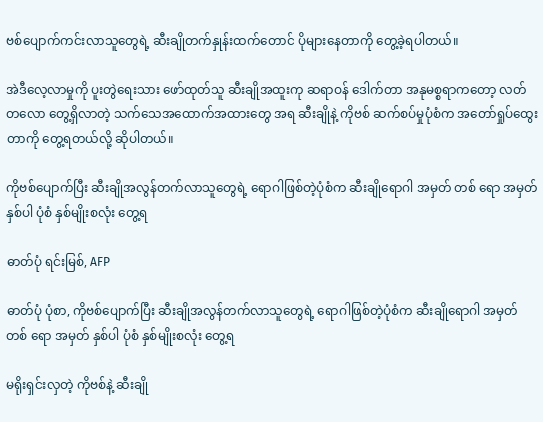ဗစ်ပျောက်ကင်းလာသူတွေရဲ့ ဆီးချိုတက်နှုန်းထက်တောင် ပိုများနေတာကို တွေ့ခဲ့ရပါတယ်။

အဲဒီလေ့လာမှုကို ပူးတွဲရေးသား ဖော်ထုတ်သူ ဆီးချိုအထူးကု ဆရာဝန် ဒေါက်တာ အနုမစ္စရာကတော့ လတ်တလော တွေ့ရှိလာတဲ့ သက်သေအထောက်အထားတွေ အရ ဆီးချိုနဲ့ ကိုဗစ် ဆက်စပ်မှုပုံစံက အတော်ရှုပ်ထွေးတာကို တွေ့ရတယ်လို့ ဆိုပါတယ်။

ကိုဗစ်ပျောက်ပြီး ဆီးချိုအလွန်တက်လာသူတွေရဲ့ ရောဂါဖြစ်တဲ့ပုံစံက ဆီးချိုရောဂါ အမှတ် တစ် ရော အမှတ် နှစ်ပါ ပုံစံ နှစ်မျိုးစလုံး တွေ့ရ

ဓာတ်ပုံ ရင်းမြစ်, AFP

ဓာတ်ပုံ ပုံစာ, ကိုဗစ်ပျောက်ပြီး ဆီးချိုအလွန်တက်လာသူတွေရဲ့ ရောဂါဖြစ်တဲ့ပုံစံက ဆီးချိုရောဂါ အမှတ် တစ် ရော အမှတ် နှစ်ပါ ပုံစံ နှစ်မျိုးစလုံး တွေ့ရ

မရိုးရှင်းလှတဲ့ ကိုဗစ်နဲ့ ဆီးချို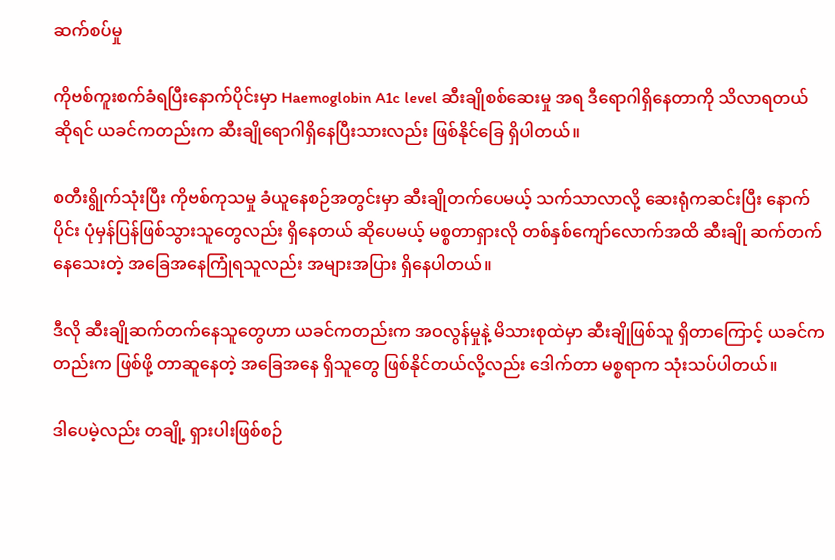ဆက်စပ်မှု

ကိုဗစ်ကူးစက်ခံရပြီးနောက်ပိုင်းမှာ Haemoglobin A1c level ဆီးချိုစစ်ဆေးမှု အရ ဒီရောဂါရှိနေတာကို သိလာရတယ် ဆိုရင် ယခင်ကတည်းက ဆီးချိုရောဂါရှိနေပြီးသားလည်း ဖြစ်နိုင်ခြေ ရှိပါတယ်။

စတီးရွိုက်သုံးပြီး ကိုဗစ်ကုသမှု ခံယူနေစဉ်အတွင်းမှာ ဆီးချိုတက်ပေမယ့် သက်သာလာလို့ ဆေးရုံကဆင်းပြီး နောက်ပိုင်း ပုံမှန်ပြန်ဖြစ်သွားသူတွေလည်း ရှိနေတယ် ဆိုပေမယ့် မစ္စတာရှားလို တစ်နှစ်ကျော်လောက်အထိ ဆီးချို ဆက်တက်နေသေးတဲ့ အခြေအနေကြုံရသူလည်း အများအပြား ရှိနေပါတယ်။

ဒီလို ဆီးချိုဆက်တက်နေသူတွေဟာ ယခင်ကတည်းက အဝလွန်မှုနဲ့ မိသားစုထဲမှာ ဆီးချိုဖြစ်သူ ရှိတာကြောင့် ယခင်ကတည်းက ဖြစ်ဖို့ တာဆူနေတဲ့ အခြေအနေ ရှိသူတွေ ဖြစ်နိုင်တယ်လို့လည်း ဒေါက်တာ မစ္စရာက သုံးသပ်ပါတယ်။

ဒါပေမဲ့လည်း တချို့ ရှားပါးဖြစ်စဉ်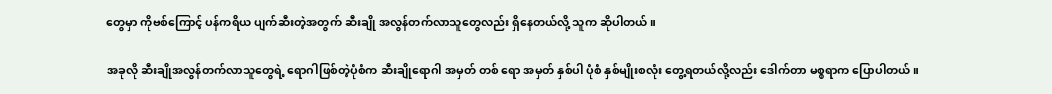တွေမှာ ကိုဗစ်ကြောင့် ပန်ကရိယ ပျက်ဆီးတဲ့အတွက် ဆီးချို အလွန်တက်လာသူတွေလည်း ရှိနေတယ်လို့ သူက ဆိုပါတယ်။

အခုလို ဆီးချိုအလွန်တက်လာသူတွေရဲ့ ရောဂါဖြစ်တဲ့ပုံစံက ဆီးချိုရောဂါ အမှတ် တစ် ရော အမှတ် နှစ်ပါ ပုံစံ နှစ်မျိုးစလုံး တွေ့ရတယ်လို့လည်း ဒေါက်တာ မစ္စရာက ပြောပါတယ်။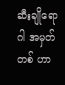ဆီးချိုရောဂါ အမှတ်တစ် ဟာ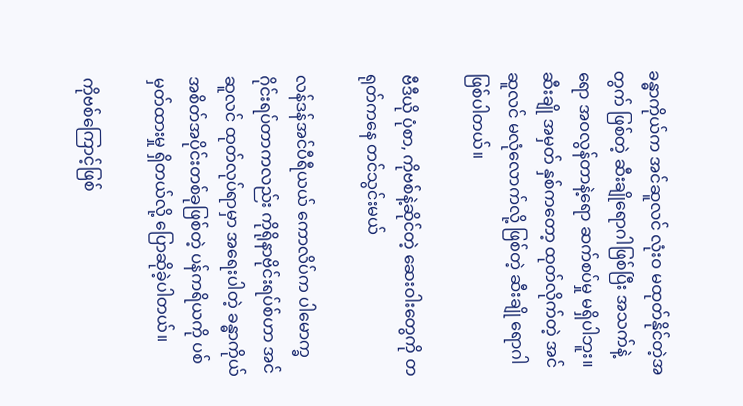ခန္ဓာကိုယ်က အင်ဆူလင် လုံးဝ မထုတ်နိုင်တဲ့အတွက် ဖြစ်တဲ့ ဆီးချိုရောဂါဖြစ်ပြီး အသက်နဲ့ရော အဝလွန်တာနဲ့ရော ဆက်စပ်မှု မရှိပါဘူး။ ဆီးချို အမှတ် နှစ်ကတော့ ထုတ်လိုက်တဲ့ အင်ဆူလင် မလုံလောက်လို့ ဖြစ်တဲ့ ဆီးချို ရောဂါ ဖြစ်ပါတယ်။

ဗီဒီယို ပုံစာ, ကိုဗစ်နဲ့ဆိုင်တဲ့ ဆေးဝါးတွေကို တရုတ်ကနေ တင်သွင်းမယ်

လန်ဒန်အင်ပီရီယယ် ကောလိပ်က ပါမောက္ခ ဂိုင်းရပ်တာကလည်း ကိုရိုနာဗိုင်းရပ်စ်ဟာ အင်ဆူလင် ထုတ်လုပ်ရာမှာ အရေးပါတဲ့ ခန္ဓာကိုယ် အစိတ်အပိုင်းတစ်ခုဖြစ်တဲ့ ပန်ကရိယကို ပစ်မှတ်ထားမှု ရှိတယ်လို့ ပြောဆိုခဲ့ပါတယ်။

ကိုဗစ်ကြောင့်ဖြစ်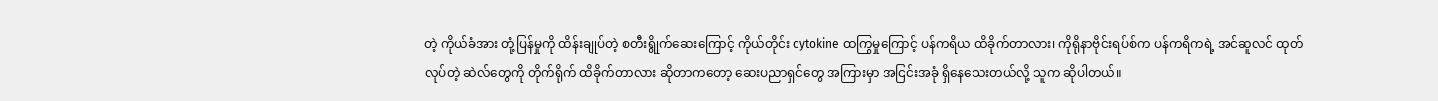တဲ့ ကိုယ်ခံအား တုံ့ပြန်မှုကို ထိန်းချုပ်တဲ့ စတီးရွိုက်ဆေးကြောင့် ကိုယ်တိုင်း cytokine ထကြွမှုကြောင့် ပန်ကရိယ ထိခိုက်တာလား၊ ကိုရိုနာဗိုင်းရပ်စ်က ပန်ကရိကရဲ့ အင်ဆူလင် ထုတ်လုပ်တဲ့ ဆဲလ်တွေကို တိုက်ရိုက် ထိခိုက်တာလား ဆိုတာကတော့ ဆေးပညာရှင်တွေ အကြားမှာ အငြင်းအခုံ ရှိနေသေးတယ်လို့ သူက ဆိုပါတယ်။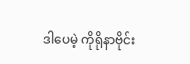ဒါပေမဲ့ ကိုရိုနာဗိုင်း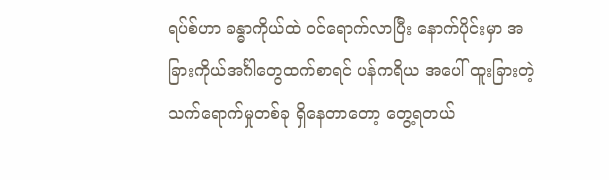ရပ်စ်ဟာ ခန္ဓာကိုယ်ထဲ ဝင်ရောက်လာပြီး နောက်ပိုင်းမှာ အခြားကိုယ်အင်္ဂါတွေထက်စာရင် ပန်ကရိယ အပေါ် ထူးခြားတဲ့ သက်ရောက်မှုတစ်ခု ရှိနေတာတော့ တွေ့ရတယ်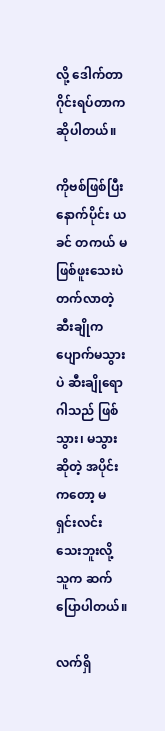လို့ ဒေါက်တာ ဂိုင်းရပ်တာက ဆိုပါတယ်။

ကိုဗစ်ဖြစ်ပြီးနောက်ပိုင်း ယခင် တကယ် မဖြစ်ဖူးသေးပဲ တက်လာတဲ့ ဆီးချိုက ပျောက်မသွားပဲ ဆီးချိုရောဂါသည် ဖြစ်သွား၊ မသွား ဆိုတဲ့ အပိုင်းကတော့ မရှင်းလင်းသေးဘူးလို့ သူက ဆက်ပြောပါတယ်။

လက်ရှိ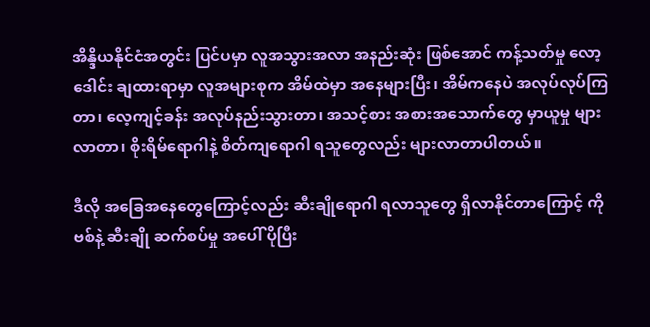အိန္ဒိယနိုင်ငံအတွင်း ပြင်ပမှာ လူအသွားအလာ အနည်းဆုံး ဖြစ်အောင် ကန့်သတ်မှု လော့ဒေါင်း ချထားရာမှာ လူအများစုက အိမ်ထဲမှာ အနေများပြီး၊ အိမ်ကနေပဲ အလုပ်လုပ်ကြတာ၊ လေ့ကျင့်ခန်း အလုပ်နည်းသွားတာ၊ အသင့်စား အစားအသောက်တွေ မှာယူမှု များလာတာ၊ စိုးရိမ်ရောဂါနဲ့ စိတ်ကျရောဂါ ရသူတွေလည်း များလာတာပါတယ်။

ဒီလို အခြေအနေတွေကြောင့်လည်း ဆီးချိုရောဂါ ရလာသူတွေ ရှိလာနိုင်တာကြောင့် ကိုဗစ်နဲ့ ဆီးချို ဆက်စပ်မှု အပေါ် ပိုပြီး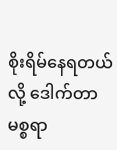စိုးရိမ်နေရတယ်လို့ ဒေါက်တာ မစ္စရာ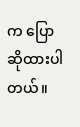က ပြောဆိုထားပါတယ်။